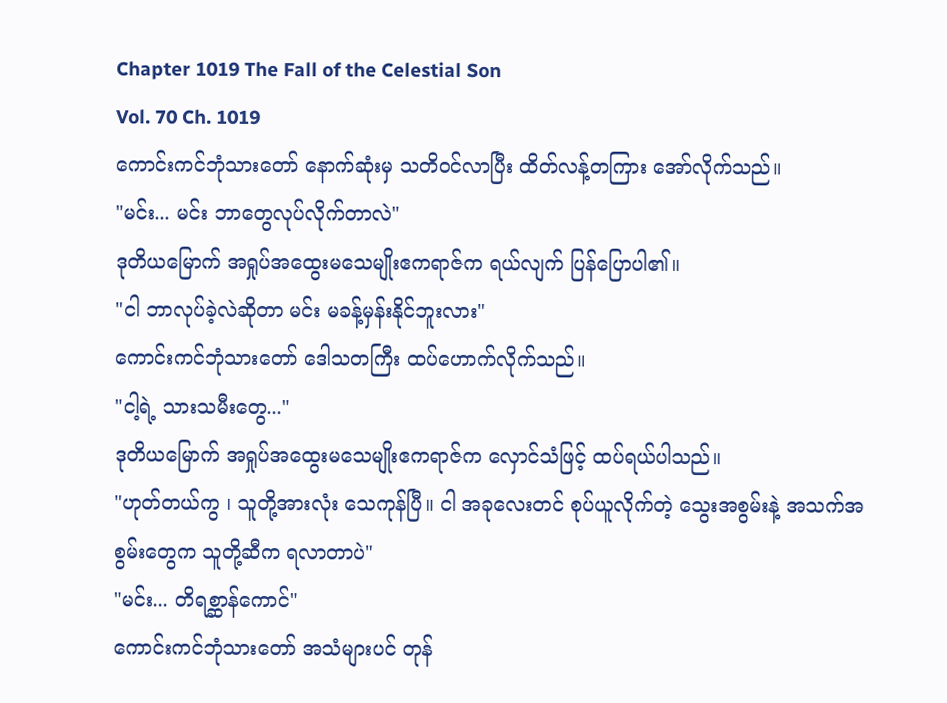Chapter 1019 The Fall of the Celestial Son
Vol. 70 Ch. 1019
ကောင်းကင်ဘုံသားတော် နောက်ဆုံးမှ သတိဝင်လာပြီး ထိတ်လန့်တကြား အော်လိုက်သည်။
"မင်း... မင်း ဘာတွေလုပ်လိုက်တာလဲ"
ဒုတိယမြောက် အရှုပ်အထွေးမသေမျိုးဧကရာဇ်က ရယ်လျက် ပြန်ပြောပါ၏။
"ငါ ဘာလုပ်ခဲ့လဲဆိုတာ မင်း မခန့်မှန်းနိုင်ဘူးလား"
ကောင်းကင်ဘုံသားတော် ဒေါသတကြီး ထပ်ဟောက်လိုက်သည်။
"ငါ့ရဲ့ သားသမီးတွေ..."
ဒုတိယမြောက် အရှုပ်အထွေးမသေမျိုးဧကရာဇ်က လှောင်သံဖြင့် ထပ်ရယ်ပါသည်။
"ဟုတ်တယ်ကွ ၊ သူတို့အားလုံး သေကုန်ပြီ။ ငါ အခုလေးတင် စုပ်ယူလိုက်တဲ့ သွေးအစွမ်းနဲ့ အသက်အစွမ်းတွေက သူတို့ဆီက ရလာတာပဲ"
"မင်း... တိရစ္ဆာန်ကောင်"
ကောင်းကင်ဘုံသားတော် အသံများပင် တုန်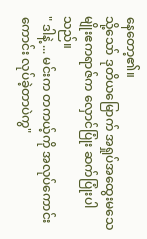နေတော့၏။
သို့သော် ဒုတိယမြောက် အရှုပ်အထွေးမသေမျိုးဧကရာဇ်က လှောင်ပြုံး ဆက်ပြုံးပါသည်။
" ဒါနဲ့ ... မင်းက တကယ့်ကို အလုပ်ကောင်းကောင်း လုပ်ခဲ့တာပဲကွ"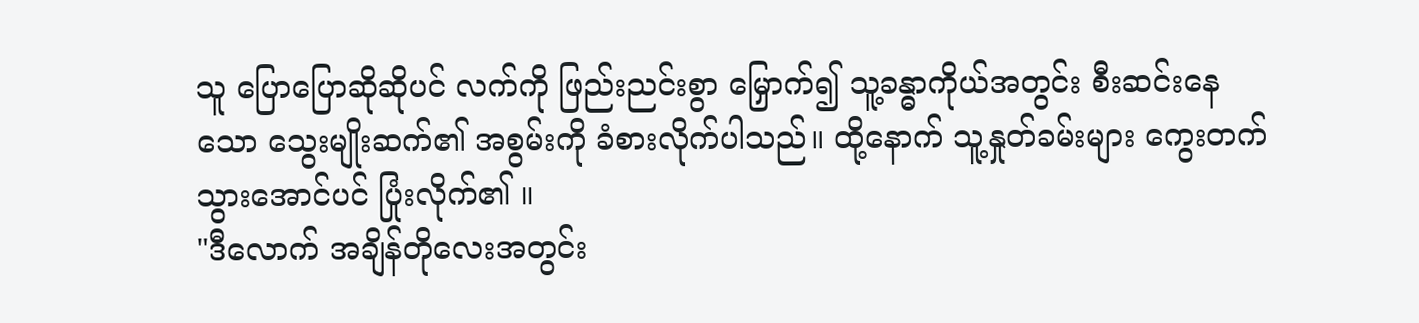သူ ပြောပြောဆိုဆိုပင် လက်ကို ဖြည်းညင်းစွာ မြှောက်၍ သူ့ခန္ဓာကိုယ်အတွင်း စီးဆင်းနေသော သွေးမျိုးဆက်၏ အစွမ်းကို ခံစားလိုက်ပါသည်။ ထို့နောက် သူ့နှုတ်ခမ်းများ ကွေးတက်သွားအောင်ပင် ပြုံးလိုက်၏ ။
"ဒီလောက် အချိန်တိုလေးအတွင်း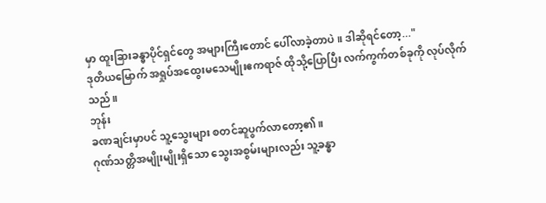မှာ ထူးခြားခန္ဓာပိုင်ရှင်တွေ အများကြီးတောင် ပေါ်လာခဲ့တာပဲ။ ဒါဆိုရင်တော့..."
ဒုတိယမြောက် အရှုပ်အထွေးမသေမျိုးဧကရာဇ် ထိုသို့ပြောပြီး လက်ကွက်တစ်ခုကို လုပ်လိုက်သည်။
ဘုန်း
ခဏချင်းမှာပင် သူ့သွေးများ စတင်ဆူပွက်လာတော့၏။
ဂုဏ်သတ္တိအမျိုးမျိုးရှိသော သွေးအစွမ်းများလည်း သူ့ခန္ဓာ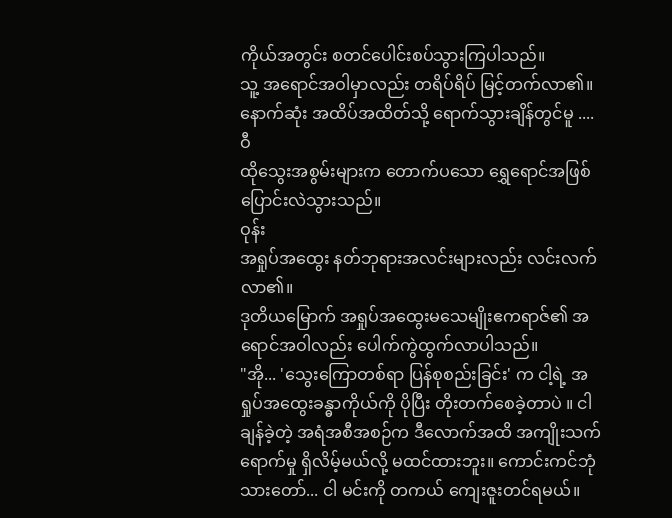ကိုယ်အတွင်း စတင်ပေါင်းစပ်သွားကြပါသည်။
သူ့ အရောင်အဝါမှာလည်း တရိပ်ရိပ် မြင့်တက်လာ၏။
နောက်ဆုံး အထိပ်အထိတ်သို့ ရောက်သွားချိန်တွင်မူ ....
ဝီ
ထိုသွေးအစွမ်းများက တောက်ပသော ရွှေရောင်အဖြစ် ပြောင်းလဲသွားသည်။
ဝုန်း
အရှုပ်အထွေး နတ်ဘုရားအလင်းများလည်း လင်းလက်လာ၏။
ဒုတိယမြောက် အရှုပ်အထွေးမသေမျိုးဧကရာဇ်၏ အရောင်အဝါလည်း ပေါက်ကွဲထွက်လာပါသည်။
"အို... 'သွေးကြောတစ်ရာ ပြန်စုစည်းခြင်း' က ငါ့ရဲ့ အရှုပ်အထွေးခန္ဓာကိုယ်ကို ပိုပြီး တိုးတက်စေခဲ့တာပဲ ။ ငါချန်ခဲ့တဲ့ အရံအစီအစဉ်က ဒီလောက်အထိ အကျိုးသက်ရောက်မှု ရှိလိမ့်မယ်လို့ မထင်ထားဘူး။ ကောင်းကင်ဘုံသားတော်... ငါ မင်းကို တကယ် ကျေးဇူးတင်ရမယ်။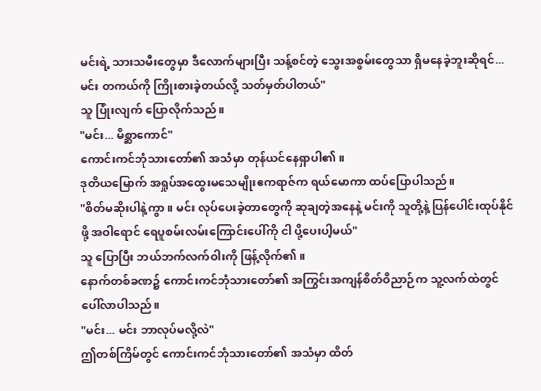မင်းရဲ့ သားသမီးတွေမှာ ဒီလောက်များပြီး သန့်စင်တဲ့ သွေးအစွမ်းတွေသာ ရှိမနေခဲ့ဘူးဆိုရင်... မင်း တကယ်ကို ကြိုးစားခဲ့တယ်လို့ သတ်မှတ်ပါတယ်"
သူ ပြုံးလျက် ပြောလိုက်သည်။
"မင်း... မိစ္ဆာကောင်"
ကောင်းကင်ဘုံသားတော်၏ အသံမှာ တုန်ယင်နေရှာပါ၏။
ဒုတိယမြောက် အရှုပ်အထွေးမသေမျိုးဧကရာဇ်က ရယ်မောကာ ထပ်ပြောပါသည်။
"စိတ်မဆိုးပါနဲ့ကွာ ။ မင်း လုပ်ပေးခဲ့တာတွေကို ဆုချတဲ့အနေနဲ့ မင်းကို သူတို့နဲ့ ပြန်ပေါင်းထုပ်နိုင်ဖို့ အဝါရောင် ရေပူစမ်းလမ်းကြောင်းပေါ်ကို ငါ ပို့ပေးပါ့မယ်"
သူ ပြောပြီး ဘယ်ဘက်လက်ဝါးကို ဖြန့်လိုက်၏။
နောက်တစ်ခဏ၌ ကောင်းကင်ဘုံသားတော်၏ အကြွင်းအကျန်စိတ်ဝိညာဉ်က သူ့လက်ထဲတွင် ပေါ်လာပါသည်။
"မင်း... မင်း ဘာလုပ်မလို့လဲ"
ဤတစ်ကြိမ်တွင် ကောင်းကင်ဘုံသားတော်၏ အသံမှာ ထိတ်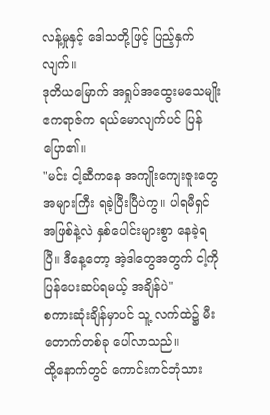လန့်မှုနှင့် ဒေါသတို့ဖြင့် ပြည့်နှက်လျက်။
ဒုတိယမြောက် အရှုပ်အထွေးမသေမျိုးဧကရာဇ်က ရယ်မောလျက်ပင် ပြန်ပြော၏။
"မင်း ငါ့ဆီကနေ အကျိုးကျေးဇူးတွေ အများကြီး ရခဲ့ပြီးပြီပဲကွ။ ပါရမီရှင်အဖြစ်နဲ့လဲ နှစ်ပေါင်းများစွာ နေခဲ့ရပြီ။ ဒီနေ့တော့ အဲ့ဒါတွေအတွက် ငါ့ကို ပြန်ပေးဆပ်ရမယ့် အချိန်ပဲ"
စကားဆုံးချိန်မှာပင် သူ့ လက်ထဲ၌ မီးတောက်တစ်ခု ပေါ်လာသည်။
ထို့နောက်တွင် ကောင်းကင်ဘုံသား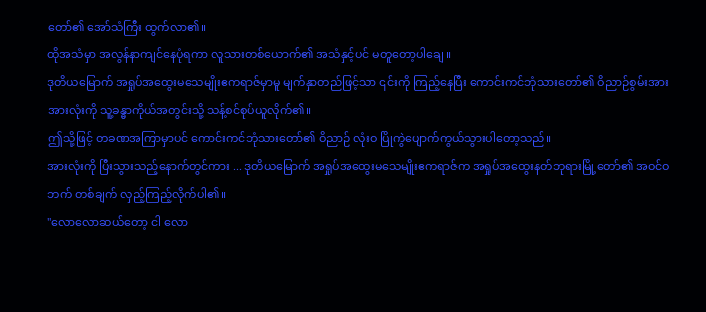တော်၏ အော်သံကြီး ထွက်လာ၏။
ထိုအသံမှာ အလွန်နာကျင်နေပုံရကာ လူသားတစ်ယောက်၏ အသံနှင့်ပင် မတူတော့ပါချေ ။
ဒုတိယမြောက် အရှုပ်အထွေးမသေမျိုးဧကရာဇ်မှာမူ မျက်နှာတည်ဖြင့်သာ ၎င်းကို ကြည့်နေပြီး ကောင်းကင်ဘုံသားတော်၏ ဝိညာဉ်စွမ်းအားအားလုံးကို သူ့ခန္ဓာကိုယ်အတွင်းသို့ သန့်စင်စုပ်ယူလိုက်၏။
ဤသို့ဖြင့် တခဏအကြာမှာပင် ကောင်းကင်ဘုံသားတော်၏ ဝိညာဉ် လုံးဝ ပြိုကွဲပျောက်ကွယ်သွားပါတော့သည်။
အားလုံးကို ပြီးသွားသည့်နောက်တွင်ကား ... ဒုတိယမြောက် အရှုပ်အထွေးမသေမျိုးဧကရာဇ်က အရှုပ်အထွေးနတ်ဘုရားမြို့တော်၏ အဝင်ဝဘက် တစ်ချက် လှည့်ကြည့်လိုက်ပါ၏။
"လောလောဆယ်တော့ ငါ လော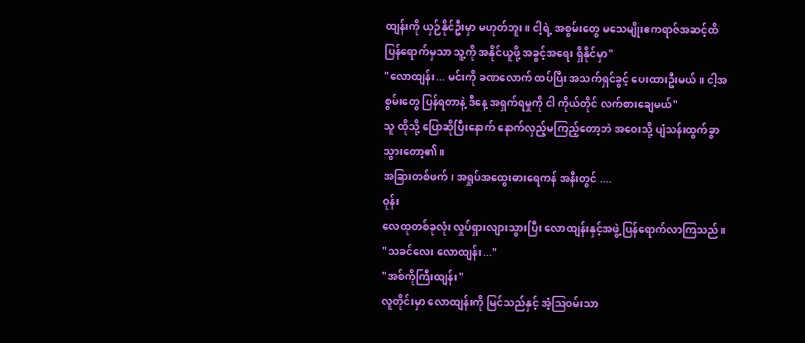ထျန်းကို ယှဉ်နိုင်ဦးမှာ မဟုတ်ဘူး။ ငါ့ရဲ့ အစွမ်းတွေ မသေမျိုးဧကရာဇ်အဆင့်ထိ ပြန်ရောက်မှသာ သူ့ကို အနိုင်ယူဖို့ အခွင့်အရေး ရှိနိုင်မှာ"
"လောထျန်း... မင်းကို ခဏလောက် ထပ်ပြီး အသက်ရှင်ခွင့် ပေးထားဦးမယ်။ ငါ့အစွမ်းတွေ ပြန်ရတာနဲ့ ဒီနေ့ အရှက်ရမှုကို ငါ ကိုယ်တိုင် လက်စားချေမယ်"
သူ ထိုသို့ ပြောဆိုပြီးနောက် နောက်လှည့်မကြည့်တော့ဘဲ အဝေးသို့ ပျံသန်းထွက်ခွာသွားတော့၏။
အခြားတစ်ဖက်၊ အရှုပ်အထွေးဓားရေကန် အနီးတွင် ....
ဝုန်း
လေထုတစ်ခုလုံး လှုပ်ရှားလျားသွားပြီး လောထျန်းနှင့်အဖွဲ့ ပြန်ရောက်လာကြသည်။
"သခင်လေး လောထျန်း..."
"အစ်ကိုကြီးထျန်း"
လူတိုင်းမှာ လောထျန်းကို မြင်သည်နှင့် အံ့ဩဝမ်းသာ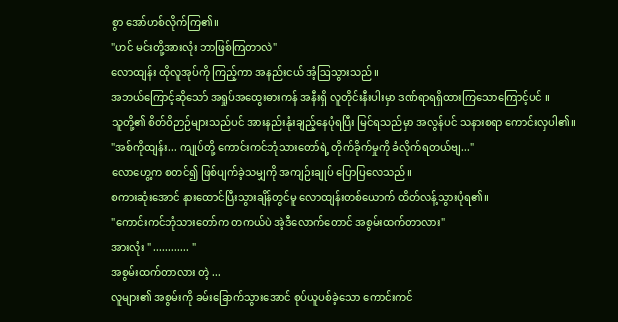စွာ အော်ဟစ်လိုက်ကြ၏။
"ဟင် မင်းတို့အားလုံး ဘာဖြစ်ကြတာလဲ"
လောထျန်း ထိုလူအုပ်ကို ကြည့်ကာ အနည်းငယ် အံ့ဩသွားသည်။
အဘယ်ကြောင့်ဆိုသော် အရှုပ်အထွေးဓားကန် အနီးရှိ လူတိုင်းနီးပါးမှာ ဒဏ်ရာရရှိထားကြသောကြောင့်ပင် ။
သူတို့၏ စိတ်ဝိဉာဉ်များသည်ပင် အားနည်းနုံးချည့်နေပုံရပြီး မြင်ရသည်မှာ အလွန်ပင် သနားစရာ ကောင်းလှပါ၏။
"အစ်ကိုထျန်း... ကျုပ်တို့ ကောင်းကင်ဘုံသားတော်ရဲ့ တိုက်ခိုက်မှုကို ခံလိုက်ရတယ်ဗျ..."
လောဟွေ့က စတင်၍ ဖြစ်ပျက်ခဲ့သမျှကို အကျဉ်းချုပ် ပြောပြလေသည်။
စကားဆုံးအောင် နားထောင်ပြီးသွားချိန်တွင်မူ လောထျန်းတစ်ယောက် ထိတ်လန့်သွားပုံရ၏။
"ကောင်းကင်ဘုံသားတော်က တကယ်ပဲ အဲ့ဒီလောက်တောင် အစွမ်းထက်တာလား"
အားလုံး " ............ "
အစွမ်းထက်တာလား တဲ့ ...
လူများ၏ အစွမ်းကို ခမ်းခြောက်သွားအောင် စုပ်ယူပစ်ခဲ့သော ကောင်းကင်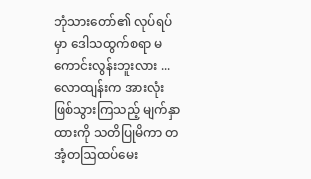ဘုံသားတော်၏ လုပ်ရပ်မှာ ဒေါသထွက်စရာ မကောင်းလွန်းဘူးလား ...
လောထျန်းက အားလုံး ဖြစ်သွားကြသည့် မျက်နှာထားကို သတိပြုမိကာ တအံ့တဩထပ်မေး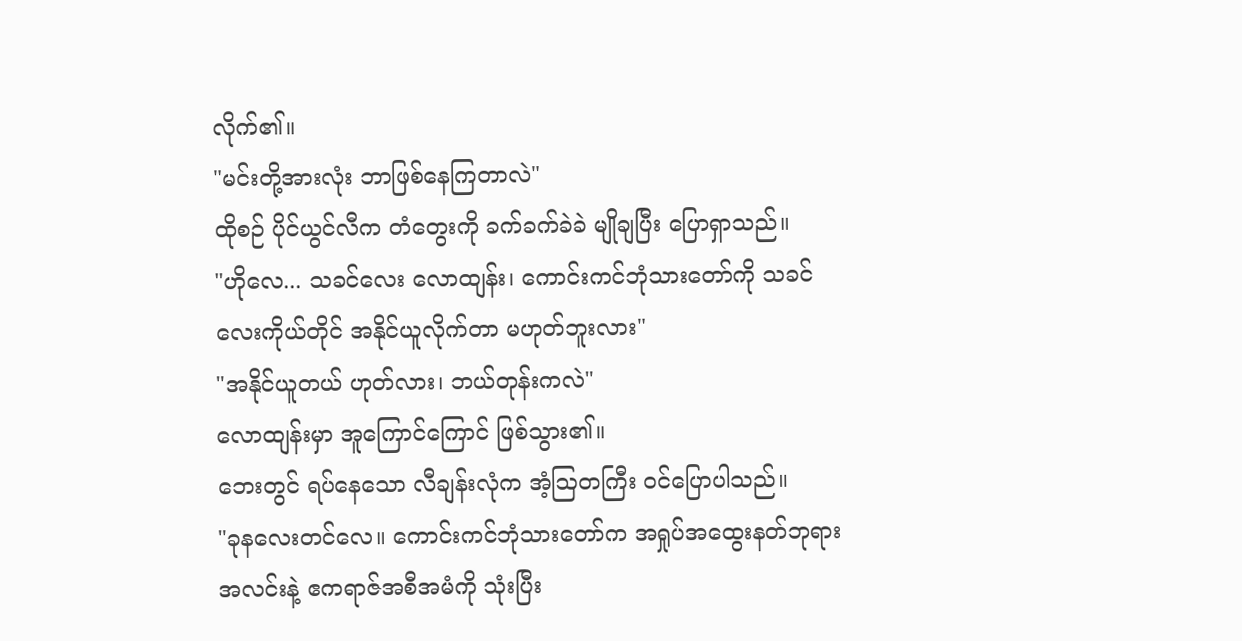လိုက်၏။
"မင်းတို့အားလုံး ဘာဖြစ်နေကြတာလဲ"
ထိုစဉ် ပိုင်ယွင်လီက တံတွေးကို ခက်ခက်ခဲခဲ မျိုချပြီး ပြောရှာသည်။
"ဟိုလေ... သခင်လေး လောထျန်း၊ ကောင်းကင်ဘုံသားတော်ကို သခင်လေးကိုယ်တိုင် အနိုင်ယူလိုက်တာ မဟုတ်ဘူးလား"
"အနိုင်ယူတယ် ဟုတ်လား၊ ဘယ်တုန်းကလဲ"
လောထျန်းမှာ အူကြောင်ကြောင် ဖြစ်သွား၏။
ဘေးတွင် ရပ်နေသော လီချန်းလုံက အံ့ဩတကြီး ဝင်ပြောပါသည်။
"ခုနလေးတင်လေ။ ကောင်းကင်ဘုံသားတော်က အရှုပ်အထွေးနတ်ဘုရားအလင်းနဲ့ ဧကရာဇ်အစီအမံကို သုံးပြီး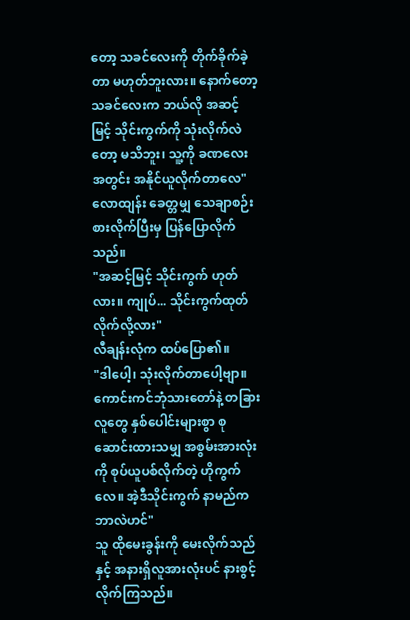တော့ သခင်လေးကို တိုက်ခိုက်ခဲ့တာ မဟုတ်ဘူးလား။ နောက်တော့ သခင်လေးက ဘယ်လို အဆင့်မြင့် သိုင်းကွက်ကို သုံးလိုက်လဲတော့ မသိဘူး၊ သူ့ကို ခဏလေးအတွင်း အနိုင်ယူလိုက်တာလေ"
လောထျန်း ခေတ္တမျှ သေချာစဉ်းစားလိုက်ပြီးမှ ပြန်ပြောလိုက်သည်။
"အဆင့်မြင့် သိုင်းကွက် ဟုတ်လား။ ကျုပ်... သိုင်းကွက်ထုတ်လိုက်လို့လား"
လီချန်းလုံက ထပ်ပြော၏။
"ဒါပေါ့၊ သုံးလိုက်တာပေါ့ဗျာ။ ကောင်းကင်ဘုံသားတော်နဲ့ တခြားလူတွေ နှစ်ပေါင်းများစွာ စုဆောင်းထားသမျှ အစွမ်းအားလုံးကို စုပ်ယူပစ်လိုက်တဲ့ ဟိုကွက်လေ။ အဲ့ဒီသိုင်းကွက် နာမည်က ဘာလဲဟင်"
သူ ထိုမေးခွန်းကို မေးလိုက်သည်နှင့် အနားရှိလူအားလုံးပင် နားစွင့်လိုက်ကြသည်။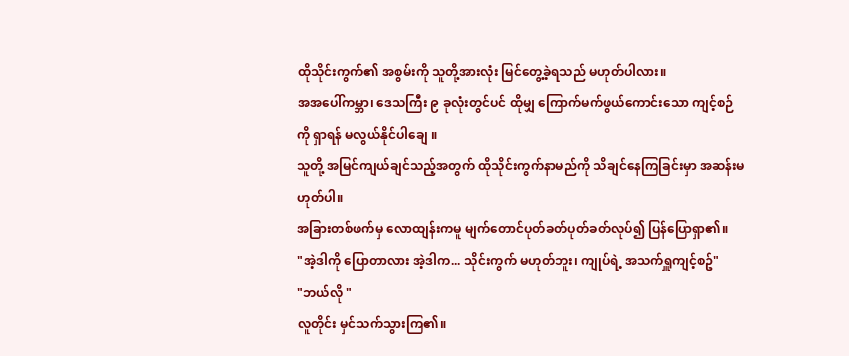ထိုသိုင်းကွက်၏ အစွမ်းကို သူတို့အားလုံး မြင်တွေ့ခဲ့ရသည် မဟုတ်ပါလား။
အအပေါ်ကမ္ဘာ၊ ဒေသကြီး ၉ ခုလုံးတွင်ပင် ထိုမျှ ကြောက်မက်ဖွယ်ကောင်းသော ကျင့်စဉ်ကို ရှာရန် မလွယ်နိုင်ပါချေ ။
သူတို့ အမြင်ကျယ်ချင်သည့်အတွက် ထိုသိုင်းကွက်နာမည်ကို သိချင်နေကြခြင်းမှာ အဆန်းမဟုတ်ပါ။
အခြားတစ်ဖက်မှ လောထျန်းကမူ မျက်တောင်ပုတ်ခတ်ပုတ်ခတ်လုပ်၍ ပြန်ပြောရှာ၏။
"အဲ့ဒါကို ပြောတာလား အဲ့ဒါက... သိုင်းကွက် မဟုတ်ဘူး၊ ကျုပ်ရဲ့ အသက်ရှူကျင့်စဥ်"
"ဘယ်လို "
လူတိုင်း မှင်သက်သွားကြ၏။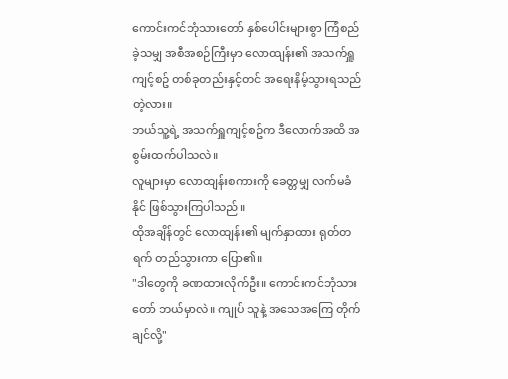ကောင်းကင်ဘုံသားတော် နှစ်ပေါင်းများစွာ ကြံစည်ခဲ့သမျှ အစီအစဉ်ကြီးမှာ လောထျန်း၏ အသက်ရှူကျင့်စဥ် တစ်ခုတည်းနှင့်တင် အရေးနိမ့်သွားရသည် တဲ့လား။
ဘယ်သူ့ရဲ့ အသက်ရှူကျင့်စဥ်က ဒီလောက်အထိ အစွမ်းထက်ပါသလဲ။
လူများမှာ လောထျန်းစကားကို ခေတ္တမျှ လက်မခံနိုင် ဖြစ်သွားကြပါသည်။
ထိုအချိန်တွင် လောထျန်း၏ မျက်နှာထား ရုတ်တရက် တည်သွားကာ ပြော၏။
"ဒါတွေကို ခဏထားလိုက်ဦး။ ကောင်းကင်ဘုံသားတော် ဘယ်မှာလဲ။ ကျုပ် သူနဲ့ အသေအကြေ တိုက်ချင်လို့"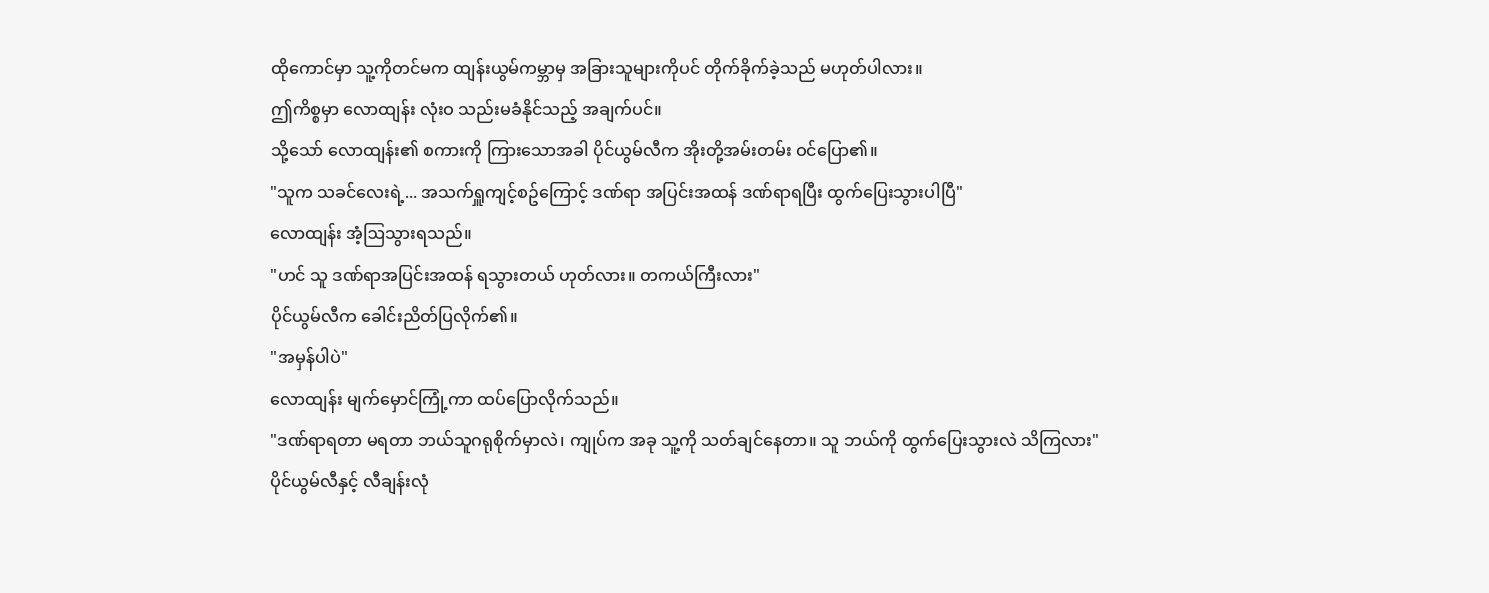ထိုကောင်မှာ သူ့ကိုတင်မက ထျန်းယွမ်ကမ္ဘာမှ အခြားသူများကိုပင် တိုက်ခိုက်ခဲ့သည် မဟုတ်ပါလား။
ဤကိစ္စမှာ လောထျန်း လုံးဝ သည်းမခံနိုင်သည့် အချက်ပင်။
သို့သော် လောထျန်း၏ စကားကို ကြားသောအခါ ပိုင်ယွမ်လီက အိုးတို့အမ်းတမ်း ဝင်ပြော၏။
"သူက သခင်လေးရဲ့... အသက်ရှူကျင့်စဥ်ကြောင့် ဒဏ်ရာ အပြင်းအထန် ဒဏ်ရာရပြီး ထွက်ပြေးသွားပါပြီ"
လောထျန်း အံ့ဩသွားရသည်။
"ဟင် သူ ဒဏ်ရာအပြင်းအထန် ရသွားတယ် ဟုတ်လား။ တကယ်ကြီးလား"
ပိုင်ယွမ်လီက ခေါင်းညိတ်ပြလိုက်၏။
"အမှန်ပါပဲ"
လောထျန်း မျက်မှောင်ကြုံ့ကာ ထပ်ပြောလိုက်သည်။
"ဒဏ်ရာရတာ မရတာ ဘယ်သူဂရုစိုက်မှာလဲ၊ ကျုပ်က အခု သူ့ကို သတ်ချင်နေတာ။ သူ ဘယ်ကို ထွက်ပြေးသွားလဲ သိကြလား"
ပိုင်ယွမ်လီနှင့် လီချန်းလုံ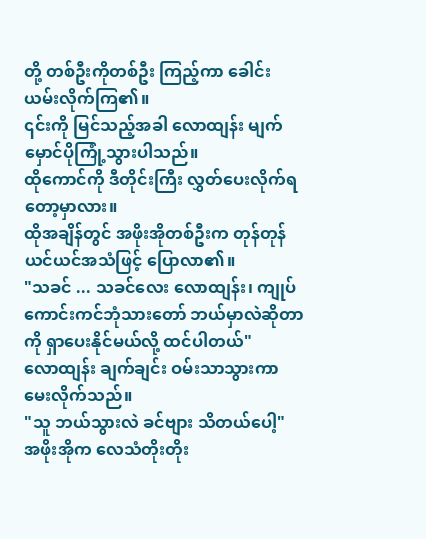တို့ တစ်ဦးကိုတစ်ဦး ကြည့်ကာ ခေါင်းယမ်းလိုက်ကြ၏။
၎င်းကို မြင်သည့်အခါ လောထျန်း မျက်မှောင်ပိုကြုံ့သွားပါသည်။
ထိုကောင်ကို ဒီတိုင်းကြီး လွှတ်ပေးလိုက်ရတော့မှာလား။
ထိုအချိန်တွင် အဖိုးအိုတစ်ဦးက တုန်တုန်ယင်ယင်အသံဖြင့် ပြောလာ၏။
"သခင် ... သခင်လေး လောထျန်း၊ ကျုပ် ကောင်းကင်ဘုံသားတော် ဘယ်မှာလဲဆိုတာကို ရှာပေးနိုင်မယ်လို့ ထင်ပါတယ်"
လောထျန်း ချက်ချင်း ဝမ်းသာသွားကာ မေးလိုက်သည်။
"သူ ဘယ်သွားလဲ ခင်ဗျား သိတယ်ပေါ့"
အဖိုးအိုက လေသံတိုးတိုး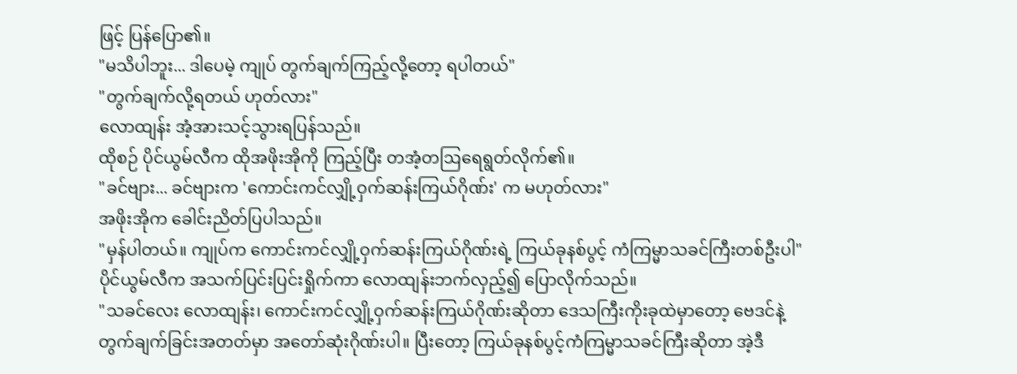ဖြင့် ပြန်ပြော၏။
"မသိပါဘူး... ဒါပေမဲ့ ကျုပ် တွက်ချက်ကြည့်လို့တော့ ရပါတယ်"
"တွက်ချက်လို့ရတယ် ဟုတ်လား"
လောထျန်း အံ့အားသင့်သွားရပြန်သည်။
ထိုစဉ် ပိုင်ယွမ်လီက ထိုအဖိုးအိုကို ကြည့်ပြီး တအံ့တဩရေရွတ်လိုက်၏။
"ခင်ဗျား... ခင်ဗျားက 'ကောင်းကင်လျှို့ဝှက်ဆန်းကြယ်ဂိုဏ်း' က မဟုတ်လား"
အဖိုးအိုက ခေါင်းညိတ်ပြပါသည်။
"မှန်ပါတယ်။ ကျုပ်က ကောင်းကင်လျှို့ဝှက်ဆန်းကြယ်ဂိုဏ်းရဲ့ ကြယ်ခုနစ်ပွင့် ကံကြမ္မာသခင်ကြီးတစ်ဦးပါ"
ပိုင်ယွမ်လီက အသက်ပြင်းပြင်းရှိုက်ကာ လောထျန်းဘက်လှည့်၍ ပြောလိုက်သည်။
"သခင်လေး လောထျန်း၊ ကောင်းကင်လျှို့ဝှက်ဆန်းကြယ်ဂိုဏ်းဆိုတာ ဒေသကြီးကိုးခုထဲမှာတော့ ဗေဒင်နဲ့ တွက်ချက်ခြင်းအတတ်မှာ အတော်ဆုံးဂိုဏ်းပါ။ ပြီးတော့ ကြယ်ခုနစ်ပွင့်ကံကြမ္မာသခင်ကြီးဆိုတာ အဲ့ဒီ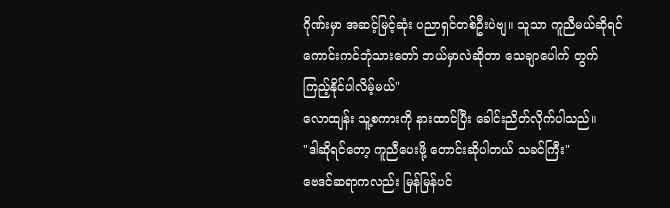ဂိုဏ်းမှာ အဆင့်မြင့်ဆုံး ပညာရှင်တစ်ဦးပဲဗျ။ သူသာ ကူညီမယ်ဆိုရင် ကောင်းကင်ဘုံသားတော် ဘယ်မှာလဲဆိုတာ သေချာပေါက် တွက်ကြည့်နိုင်ပါလိမ့်မယ်"
လောထျန်း သူ့စကားကို နားထာင်ပြီး ခေါင်းညိတ်လိုက်ပါသည်။
"ဒါဆိုရင်တော့ ကူညီပေးဖို့ တောင်းဆိုပါတယ် သခင်ကြီး"
ဗေဒင်ဆရာကလည်း မြန်မြန်ပင်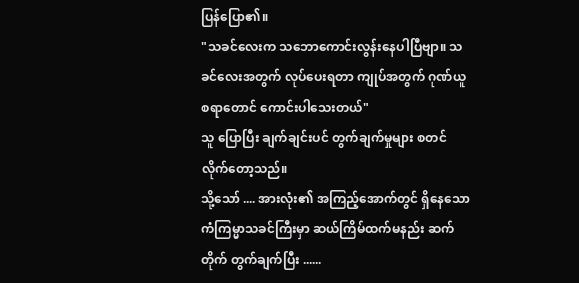ပြန်ပြော၏။
"သခင်လေးက သဘောကောင်းလွန်းနေပါပြီဗျာ။ သခင်လေးအတွက် လုပ်ပေးရတာ ကျုပ်အတွက် ဂုဏ်ယူစရာတောင် ကောင်းပါသေးတယ်"
သူ ပြောပြီး ချက်ချင်းပင် တွက်ချက်မှုများ စတင်လိုက်တော့သည်။
သို့သော် .... အားလုံး၏ အကြည့်အောက်တွင် ရှိနေသော ကံကြမ္မာသခင်ကြီးမှာ ဆယ်ကြိမ်ထက်မနည်း ဆက်တိုက် တွက်ချက်ပြီး ......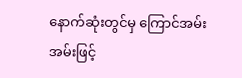နောက်ဆုံးတွင်မှ ကြောင်အမ်းအမ်းဖြင့်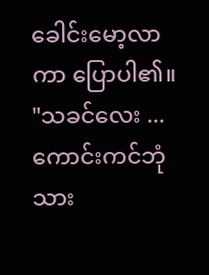ခေါင်းမော့လာကာ ပြောပါ၏။
"သခင်လေး ... ကောင်းကင်ဘုံသား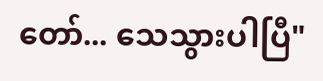တော်... သေသွားပါပြီ"